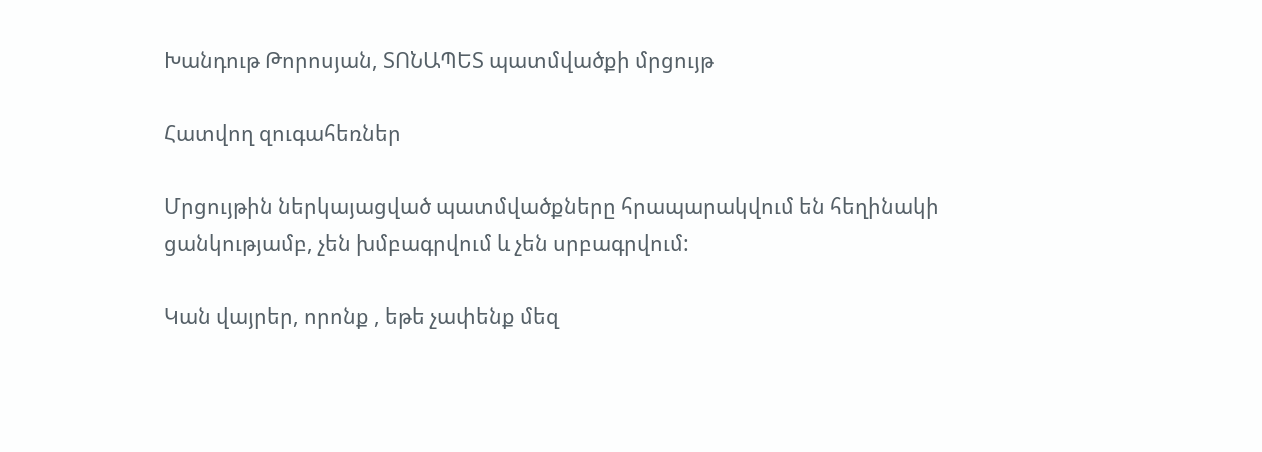Խանդութ Թորոսյան, ՏՈՆԱՊԵՏ պատմվածքի մրցույթ

Հատվող զուգահեռներ

Մրցույթին ներկայացված պատմվածքները հրապարակվում են հեղինակի ցանկությամբ, չեն խմբագրվում և չեն սրբագրվում:

Կան վայրեր, որոնք , եթե չափենք մեզ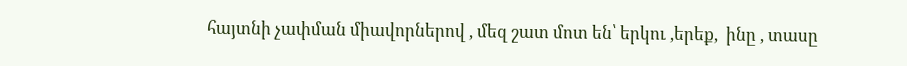հայտնի չափման միավորներով , մեզ շատ մոտ են՝ երկու ,երեք,  ինը , տասը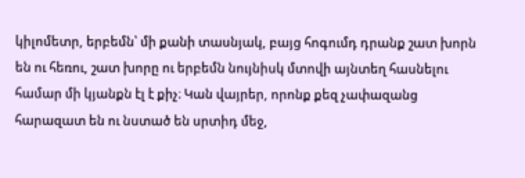կիլոմետր, երբեմն՝ մի քանի տասնյակ, բայց հոգումդ դրանք շատ խորն են ու հեռու, շատ խորը ու երբեմն նույնիսկ մտովի այնտեղ հասնելու համար մի կյանքն էլ է քիչ։ Կան վայրեր, որոնք քեզ չափազանց հարազատ են ու նստած են սրտիդ մեջ,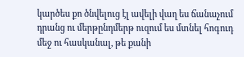կարծես քո ծնվելուց էլ ավելի վաղ ես ճանաչում դրանց ու մերթընդմերթ ուզում ես մտնել հոգուդ մեջ ու հասկանալ, թե քանի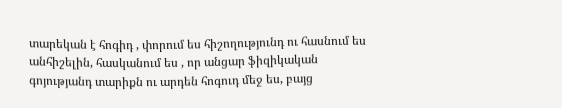տարեկան է հոգիդ , փորում ես հիշողությունդ ու հասնում ես անհիշելին, հասկանում ես , որ անցար ֆիզիկական գոյությանդ տարիքն ու արդեն հոգուդ մեջ ես, բայց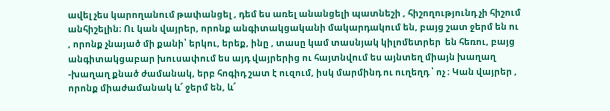ավել չես կարողանում թափանցել , դեմ ես առել անանցելի պատնեշի , հիշողությունդ չի հիշում անհիշելին։ Ու կան վայրեր, որոնք անգիտակցականի մակարդակում են, բայց շատ ջերմ են ու , որոնք չնայած մի քանի՝ երկու, երեք, ինը , տասը կամ տասնյակ կիլոմետրեր  են հեռու, բայց անգիտակցաբար խուսափում ես այդ վայրերից ու հայտնվում ես այնտեղ միայն խաղաղ -խաղաղ քնած ժամանակ, երբ հոգիդ շատ է ուզում, իսկ մարմինդ ու ուղեղդ ՝ ոչ ։ Կան վայրեր , որոնք միաժամանակ և՜ ջերմ են, և՜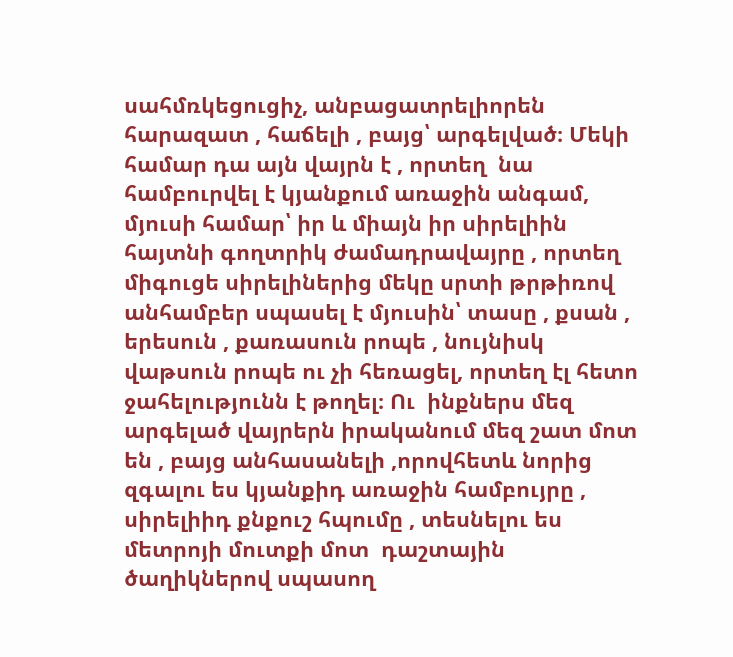սահմռկեցուցիչ, անբացատրելիորեն հարազատ , հաճելի , բայց՝ արգելված։ Մեկի համար դա այն վայրն է , որտեղ  նա համբուրվել է կյանքում առաջին անգամ, մյուսի համար՝ իր և միայն իր սիրելիին  հայտնի գողտրիկ ժամադրավայրը , որտեղ միգուցե սիրելիներից մեկը սրտի թրթիռով անհամբեր սպասել է մյուսին՝ տասը , քսան , երեսուն , քառասուն րոպե , նույնիսկ վաթսուն րոպե ու չի հեռացել, որտեղ էլ հետո ջահելությունն է թողել։ Ու  ինքներս մեզ արգելած վայրերն իրականում մեզ շատ մոտ են , բայց անհասանելի ,որովհետև նորից զգալու ես կյանքիդ առաջին համբույրը , սիրելիիդ քնքուշ հպումը , տեսնելու ես մետրոյի մուտքի մոտ  դաշտային ծաղիկներով սպասող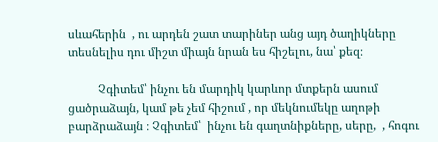սևահերին  , ու արդեն շատ տարիներ անց այդ ծաղիկները տեսնելիս դու միշտ միայն նրան ես հիշելու, նա՝ քեզ։

          Չգիտեմ՝ ինչու են մարդիկ կարևոր մտքերն ասում ցածրաձայն, կամ թե չեմ հիշում , որ մեկնումեկը աղոթի բարձրաձայն ։ Չգիտեմ՝  ինչու են գաղտնիքները, սերը,  , հոգու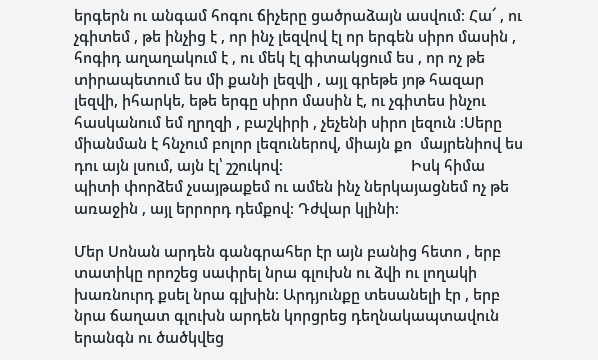երգերն ու անգամ հոգու ճիչերը ցածրաձայն ասվում։ Հա՜ , ու չգիտեմ , թե ինչից է , որ ինչ լեզվով էլ որ երգեն սիրո մասին , հոգիդ աղաղակում է , ու մեկ էլ գիտակցում ես , որ ոչ թե տիրապետում ես մի քանի լեզվի , այլ գրեթե յոթ հազար լեզվի, իհարկե, եթե երգը սիրո մասին է, ու չգիտես ինչու հասկանում եմ ղրղզի , բաշկիրի , չեչենի սիրո լեզուն ։Սերը միանման է հնչում բոլոր լեզուներով, միայն քո  մայրենիով ես դու այն լսում, այն էլ՝ շշուկով։                                Իսկ հիմա պիտի փորձեմ չսայթաքեմ ու ամեն ինչ ներկայացնեմ ոչ թե առաջին , այլ երրորդ դեմքով։ Դժվար կլինի։

Մեր Սոնան արդեն գանգրահեր էր այն բանից հետո , երբ տատիկը որոշեց սափրել նրա գլուխն ու ձվի ու լողակի խառնուրդ քսել նրա գլխին։ Արդյունքը տեսանելի էր , երբ նրա ճաղատ գլուխն արդեն կորցրեց դեղնակապտավուն երանգն ու ծածկվեց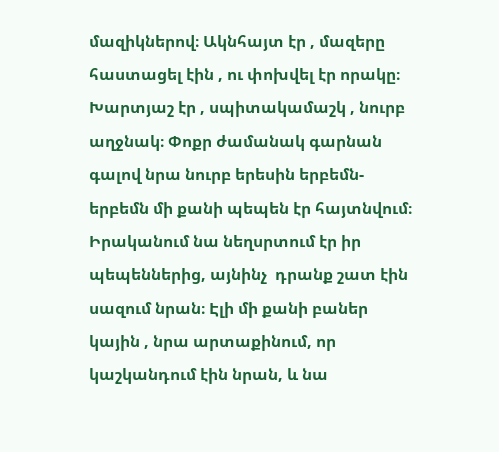մազիկներով։ Ակնհայտ էր , մազերը հաստացել էին , ու փոխվել էր որակը։ Խարտյաշ էր , սպիտակամաշկ , նուրբ աղջնակ։ Փոքր ժամանակ գարնան գալով նրա նուրբ երեսին երբեմն-երբեմն մի քանի պեպեն էր հայտնվում։ Իրականում նա նեղսրտում էր իր պեպեններից, այնինչ  դրանք շատ էին սազում նրան։ Էլի մի քանի բաներ կային , նրա արտաքինում, որ           կաշկանդում էին նրան, և նա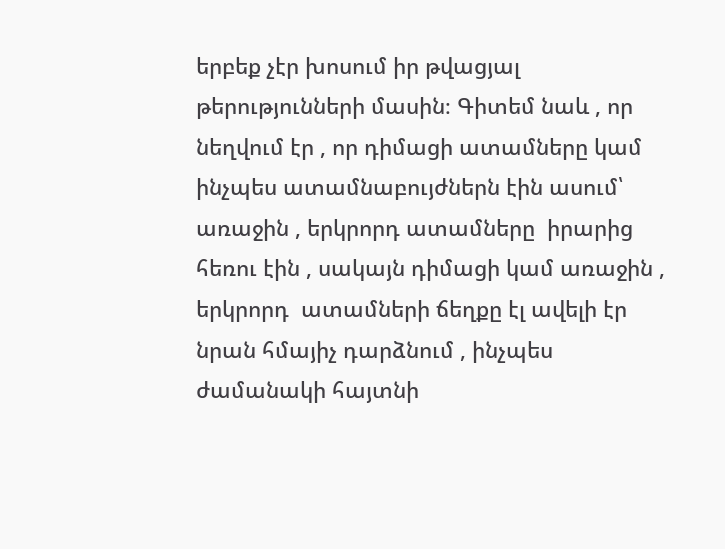երբեք չէր խոսում իր թվացյալ թերությունների մասին։ Գիտեմ նաև , որ նեղվում էր , որ դիմացի ատամները կամ ինչպես ատամնաբույժներն էին ասում՝ առաջին , երկրորդ ատամները  իրարից հեռու էին , սակայն դիմացի կամ առաջին , երկրորդ  ատամների ճեղքը էլ ավելի էր նրան հմայիչ դարձնում , ինչպես ժամանակի հայտնի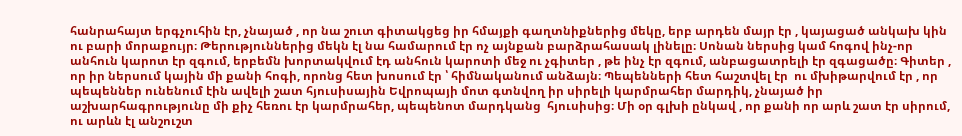հանրահայտ երգչուհին էր, չնայած , որ նա շուտ գիտակցեց իր հմայքի գաղտնիքներից մեկը, երբ արդեն մայր էր , կայացած անկախ կին ու բարի մորաքույր։ Թերություններից մեկն էլ նա համարում էր ոչ այնքան բարձրահասակ լինելը։ Սոնան ներսից կամ հոգով ինչ-որ անհուն կարոտ էր զգում, երբեմն խորտակվում էդ անհուն կարոտի մեջ ու չգիտեր , թե ինչ էր զգում, անբացատրելի էր զգացածը։ Գիտեր , որ իր ներսում կային մի քանի հոգի, որոնց հետ խոսում էր ՝ հիմնականում անձայն։ Պեպենների հետ հաշտվել էր  ու մխիթարվում էր , որ պեպեններ ունենում էին ավելի շատ հյուսիսային Եվրոպայի մոտ գտնվող իր սիրելի կարմրահեր մարդիկ, չնայած իր աշխարհագրությունը մի քիչ հեռու էր կարմրահեր, պեպենոտ մարդկանց  հյուսիսից։ Մի օր գլխի ընկավ , որ քանի որ արև շատ էր սիրում,  ու արևն էլ անշուշտ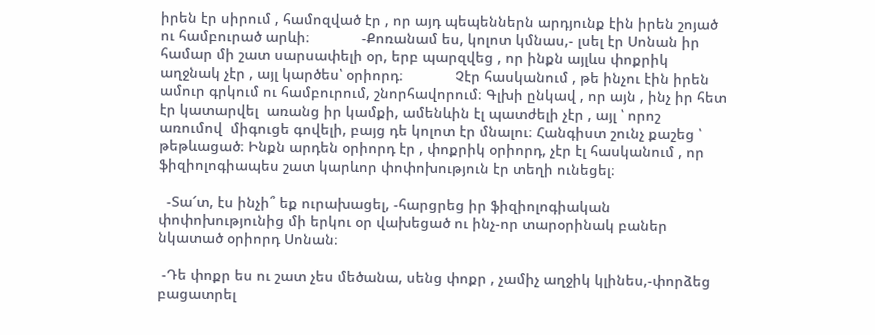իրեն էր սիրում , համոզված էր , որ այդ պեպեններն արդյունք էին իրեն շոյած ու համբուրած արևի։             -Քոռանամ ես, կոլոտ կմնաս,- լսել էր Սոնան իր համար մի շատ սարսափելի օր, երբ պարզվեց , որ ինքն այլևս փոքրիկ աղջնակ չէր , այլ կարծես՝ օրիորդ։             Չէր հասկանում , թե ինչու էին իրեն ամուր գրկում ու համբուրում, շնորհավորում։ Գլխի ընկավ , որ այն , ինչ իր հետ էր կատարվել  առանց իր կամքի, ամենևին էլ պատժելի չէր , այլ ՝ որոշ առումով  միգուցե գովելի, բայց դե կոլոտ էր մնալու։ Հանգիստ շունչ քաշեց ՝ թեթևացած։ Ինքն արդեն օրիորդ էր , փոքրիկ օրիորդ, չէր էլ հասկանում , որ ֆիզիոլոգիապես շատ կարևոր փոփոխություն էր տեղի ունեցել։

  -Տա՜տ, էս ինչի՞ եք ուրախացել, -հարցրեց իր ֆիզիոլոգիական փոփոխությունից մի երկու օր վախեցած ու ինչ-որ տարօրինակ բաներ նկատած օրիորդ Սոնան։

 -Դե փոքր ես ու շատ չես մեծանա, սենց փոքր , չամիչ աղջիկ կլինես,-փորձեց բացատրել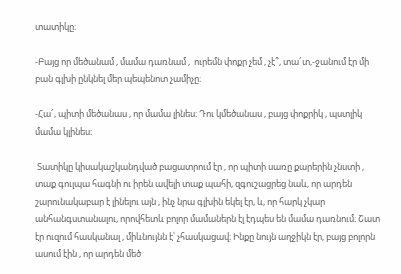տատիկը։

-Բայց որ մեծանամ , մամա դառնամ ,  ուրեմն փոքր չեմ , չէ՞, տա՜տ,-ջանում էր մի բան գլխի ընկնել մեր պեպենոտ չամիչը։

-Հա՜, պիտի մեծանաս , որ մամա լինես։ Դու կմեծանաս , բայց փոքրիկ , պստլիկ մամա կլինես։

 Տատիկը կիսակաշկանդված բացատրում էր , որ պիտի սառը քարերին չնստի , տաք գուլպա հագնի ու իրեն ավելի տաք պահի, զգուշացրեց նաև, որ արդեն շարունակաբար է լինելու այն , ինչ նրա գլխին եկել էր, և, որ հարկ չկար անհանգստանալու, որովհետև բոլոր մամաներն էլ էդպես են մամա դառնում։ Շատ էր ուզում հասկանալ , միևնույնն է՝ չհասկացավ։ Ինքը նույն աղջիկն էր, բայց բոլորն ասում էին , որ արդեն մեծ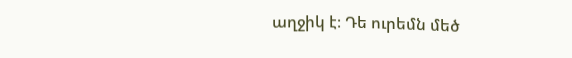աղջիկ է։ Դե ուրեմն մեծ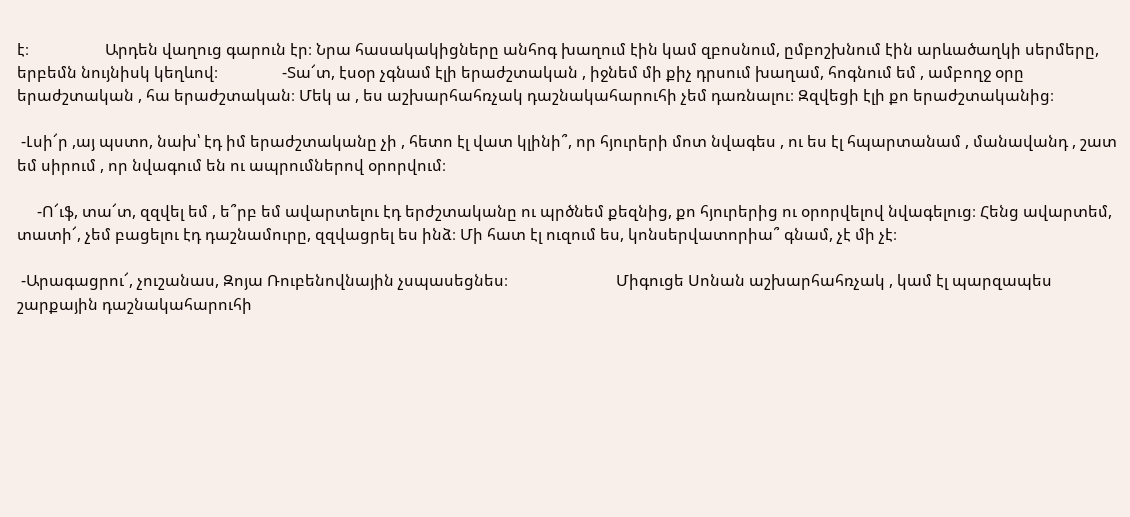է։                   Արդեն վաղուց գարուն էր։ Նրա հասակակիցները անհոգ խաղում էին կամ զբոսնում, ըմբոշխնում էին արևածաղկի սերմերը, երբեմն նույնիսկ կեղևով։                -Տա՜տ, էսօր չգնամ էլի երաժշտական , իջնեմ մի քիչ դրսում խաղամ, հոգնում եմ , ամբողջ օրը երաժշտական , հա երաժշտական։ Մեկ ա , ես աշխարհահռչակ դաշնակահարուհի չեմ դառնալու։ Զզվեցի էլի քո երաժշտականից։

 -Լսի՜ր ,այ պստո, նախ՝ էդ իմ երաժշտականը չի , հետո էլ վատ կլինի՞, որ հյուրերի մոտ նվագես , ու ես էլ հպարտանամ , մանավանդ , շատ եմ սիրում , որ նվագում են ու ապրումներով օրորվում։

     -Ո՜ւֆ, տա՜տ, զզվել եմ , ե՞րբ եմ ավարտելու էդ երժշտականը ու պրծնեմ քեզնից, քո հյուրերից ու օրորվելով նվագելուց։ Հենց ավարտեմ, տատի՜, չեմ բացելու էդ դաշնամուրը, զզվացրել ես ինձ։ Մի հատ էլ ուզում ես, կոնսերվատորիա՞ գնամ, չէ մի չէ։

 -Արագացրու՜, չուշանաս, Զոյա Ռուբենովնային չսպասեցնես։                           Միգուցե Սոնան աշխարհահռչակ , կամ էլ պարզապես շարքային դաշնակահարուհի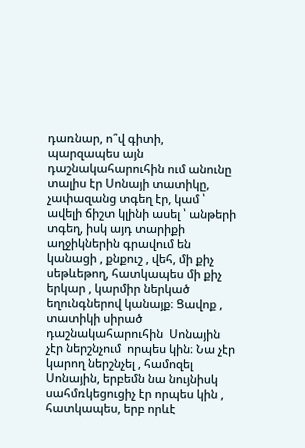դառնար, ո՞վ գիտի, պարզապես այն դաշնակահարուհին ում անունը տալիս էր Սոնայի տատիկը, չափազանց տգեղ էր, կամ ՝ ավելի ճիշտ կլինի ասել ՝ անթերի տգեղ, իսկ այդ տարիքի աղջիկներին գրավում են կանացի , քնքուշ , վեհ, մի քիչ սեթևեթող, հատկապես մի քիչ երկար , կարմիր ներկած եղունգներով կանայք։ Ցավոք , տատիկի սիրած դաշնակահարուհին  Սոնային չէր ներշնչում  որպես կին։ Նա չէր կարող ներշնչել , համոզել Սոնային, երբեմն նա նույնիսկ սահմռկեցուցիչ էր որպես կին , հատկապես, երբ որևէ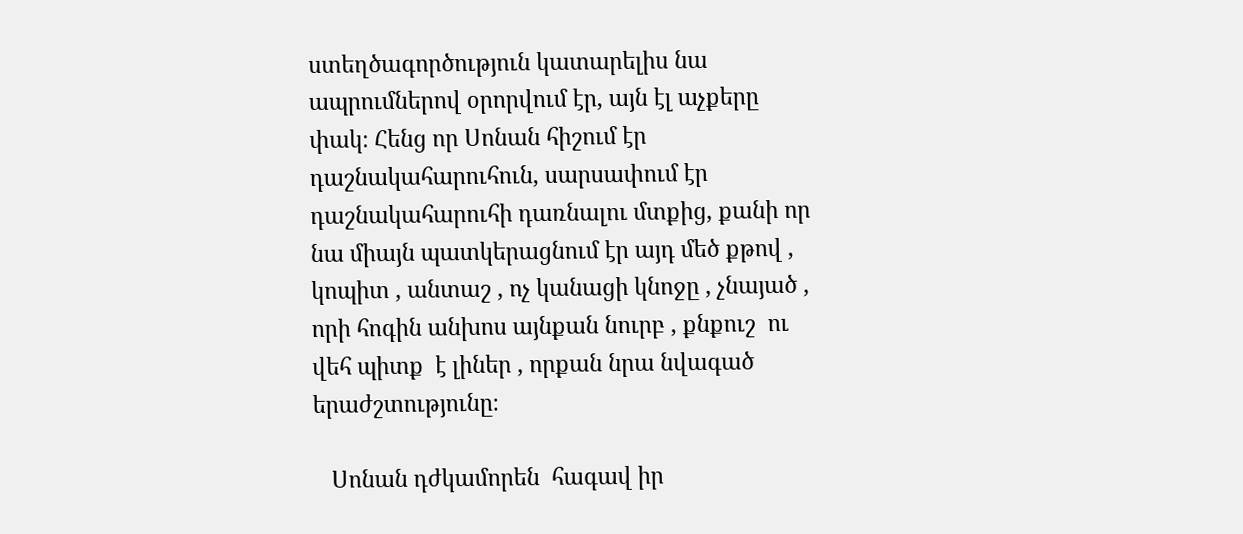ստեղծագործություն կատարելիս նա ապրումներով օրորվում էր, այն էլ աչքերը փակ։ Հենց որ Սոնան հիշում էր դաշնակահարուհուն, սարսափում էր դաշնակահարուհի դառնալու մտքից, քանի որ նա միայն պատկերացնում էր այդ մեծ քթով , կոպիտ , անտաշ , ոչ կանացի կնոջը , չնայած , որի հոգին անխոս այնքան նուրբ , քնքուշ  ու վեհ պիտք  է լիներ , որքան նրա նվագած երաժշտությունը։

   Սոնան դժկամորեն  հագավ իր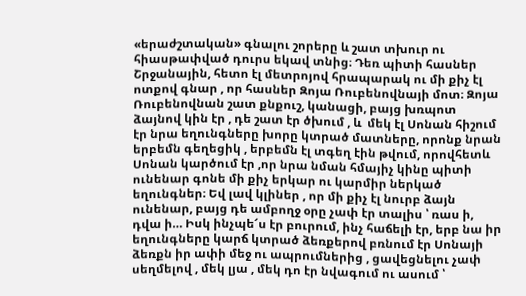«երաժշտական» գնալու շորերը և շատ տխուր ու հիասթափված դուրս եկավ տնից։ Դեռ պիտի հասներ Շրջանային, հետո էլ մետրոյով հրապարակ ու մի քիչ էլ ոտքով գնար , որ հասներ Զոյա Ռուբենովնայի մոտ։ Զոյա Ռուբենովնան շատ քնքուշ, կանացի, բայց խռպոտ ձայնով կին էր , դե շատ էր ծխում , և  մեկ էլ Սոնան հիշում էր նրա եղունգները խորը կտրած մատները, որոնք նրան երբեմն գեղեցիկ , երբեմն էլ տգեղ էին թվում, որովհետև Սոնան կարծում էր ,որ նրա նման հմայիչ կինը պիտի ունենար գոնե մի քիչ երկար ու կարմիր ներկած եղունգներ։ Եվ լավ կլիներ , որ մի քիչ էլ նուրբ ձայն ունենար, բայց դե ամբողջ օրը չափ էր տալիս ՝ ռաս ի, դվա ի… Իսկ ինչպե՜ս էր բուրում, ինչ հաճելի էր, երբ նա իր եղունգները կարճ կտրած ձեռքերով բռնում էր Սոնայի ձեռքն իր ափի մեջ ու ապրումներից , ցավեցնելու չափ սեղմելով , մեկ լյա , մեկ դո էր նվագում ու ասում ՝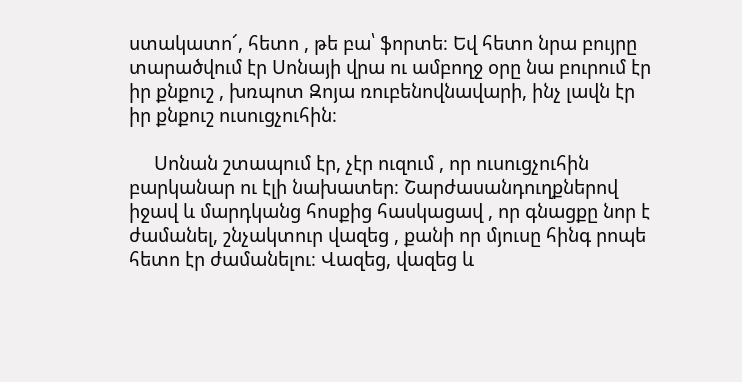ստակատո՜, հետո , թե բա՝ ֆորտե։ Եվ հետո նրա բույրը տարածվում էր Սոնայի վրա ու ամբողջ օրը նա բուրում էր իր քնքուշ , խռպոտ Զոյա ռուբենովնավարի, ինչ լավն էր իր քնքուշ ուսուցչուհին։

     Սոնան շտապում էր, չէր ուզում , որ ուսուցչուհին բարկանար ու էլի նախատեր։ Շարժասանդուղքներով իջավ և մարդկանց հոսքից հասկացավ , որ գնացքը նոր է ժամանել, շնչակտուր վազեց , քանի որ մյուսը հինգ րոպե հետո էր ժամանելու։ Վազեց, վազեց և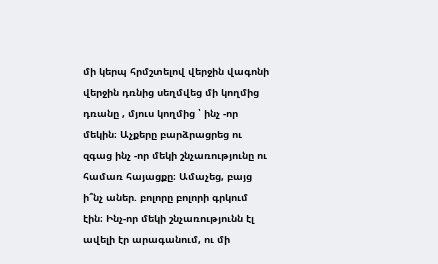մի կերպ հրմշտելով վերջին վագոնի վերջին դռնից սեղմվեց մի կողմից դռանը , մյուս կողմից ՝ ինչ -որ մեկին։ Աչքերը բարձրացրեց ու զգաց ինչ -որ մեկի շնչառությունը ու համառ հայացքը։ Ամաչեց, բայց ի՞նչ աներ. բոլորը բոլորի գրկում էին։ Ինչ-որ մեկի շնչառությունն էլ ավելի էր արագանում, ու մի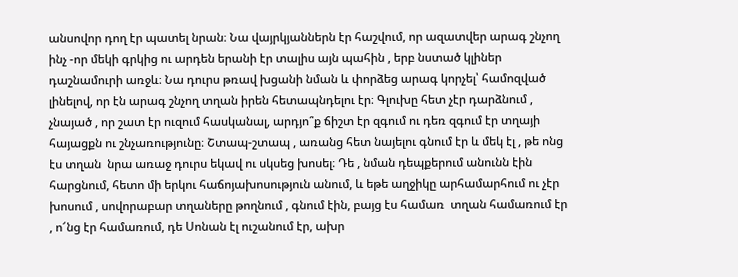անսովոր դող էր պատել նրան։ Նա վայրկյաններն էր հաշվում, որ ազատվեր արագ շնչող ինչ -որ մեկի գրկից ու արդեն երանի էր տալիս այն պահին , երբ նստած կլիներ դաշնամուրի առջև։ Նա դուրս թռավ խցանի նման և փորձեց արագ կորչել՝ համոզված լինելով, որ էն արագ շնչող տղան իրեն հետապնդելու էր։ Գլուխը հետ չէր դարձնում , չնայած , որ շատ էր ուզում հասկանալ, արդյո՞ք ճիշտ էր զգում ու դեռ զգում էր տղայի հայացքն ու շնչառությունը։ Շտապ-շտապ , առանց հետ նայելու գնում էր և մեկ էլ , թե ոնց էս տղան  նրա առաջ դուրս եկավ ու սկսեց խոսել։ Դե , նման դեպքերում անունն էին հարցնում, հետո մի երկու հաճոյախոսություն անում, և եթե աղջիկը արհամարհում ու չէր խոսում , սովորաբար տղաները թողնում , գնում էին, բայց էս համառ  տղան համառում էր , ո՜նց էր համառում, դե Սոնան էլ ուշանում էր, ախր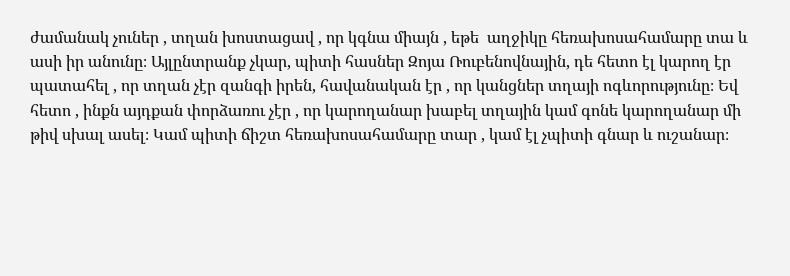ժամանակ չուներ , տղան խոստացավ , որ կգնա միայն , եթե  աղջիկը հեռախոսահամարը տա և ասի իր անունը։ Այլընտրանք չկար, պիտի հասներ Զոյա Ռուբենովնային, դե հետո էլ կարող էր պատահել , որ տղան չէր զանգի իրեն, հավանական էր , որ կանցներ տղայի ոգևորությունը։ Եվ հետո , ինքն այդքան փորձառու չէր , որ կարողանար խաբել տղային կամ գոնե կարողանար մի թիվ սխալ ասել։ Կամ պիտի ճիշտ հեռախոսահամարը տար , կամ էլ չպիտի գնար և ուշանար։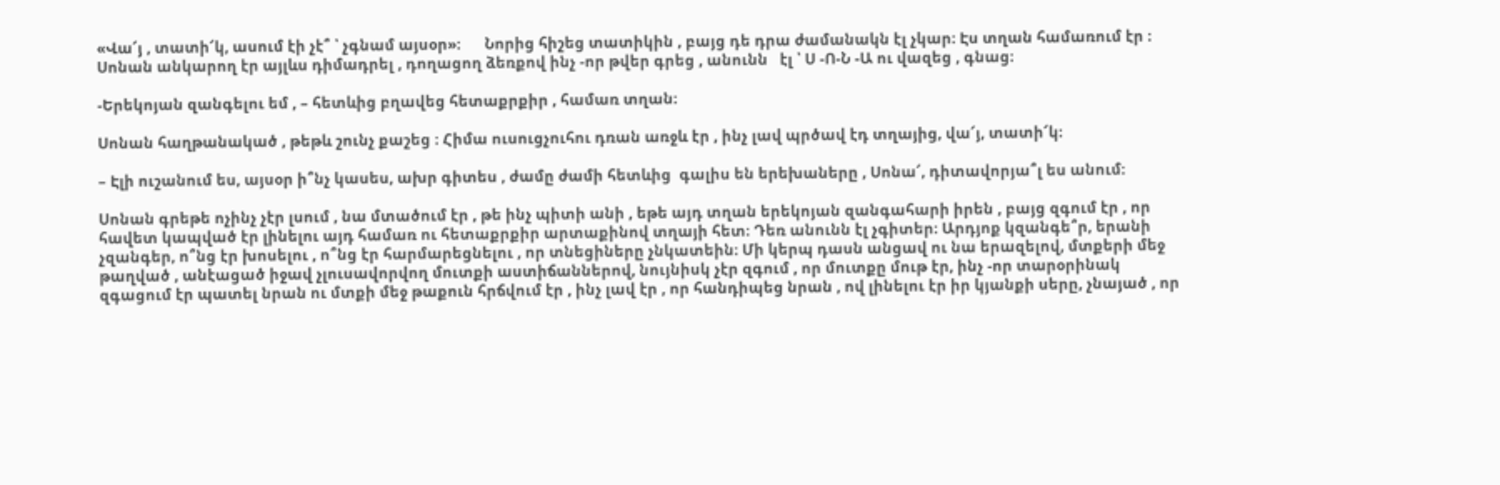«Վա՜յ , տատի՜կ, ասում էի չէ՞ ՝ չգնամ այսօր»։      Նորից հիշեց տատիկին , բայց դե դրա ժամանակն էլ չկար։ Էս տղան համառում էր ։ Սոնան անկարող էր այլևս դիմադրել , դողացող ձեռքով ինչ -որ թվեր գրեց , անունն   էլ ՝ Ս -Ո-Ն -Ա ու վազեց , գնաց։

-Երեկոյան զանգելու եմ , – հետևից բղավեց հետաքրքիր , համառ տղան։

Սոնան հաղթանակած , թեթև շունչ քաշեց ։ Հիմա ուսուցչուհու դռան առջև էր , ինչ լավ պրծավ էդ տղայից, վա՜յ, տատի՜կ։

– Էլի ուշանում ես, այսօր ի՞նչ կասես, ախր գիտես , ժամը ժամի հետևից  գալիս են երեխաները , Սոնա՜, դիտավորյա՞լ ես անում։

Սոնան գրեթե ոչինչ չէր լսում , նա մտածում էր , թե ինչ պիտի անի , եթե այդ տղան երեկոյան զանգահարի իրեն , բայց զգում էր , որ հավետ կապված էր լինելու այդ համառ ու հետաքրքիր արտաքինով տղայի հետ։ Դեռ անունն էլ չգիտեր։ Արդյոք կզանգե՞ր, երանի չզանգեր, ո՞նց էր խոսելու , ո՞նց էր հարմարեցնելու , որ տնեցիները չնկատեին։ Մի կերպ դասն անցավ ու նա երազելով, մտքերի մեջ թաղված , անէացած իջավ չլուսավորվող մուտքի աստիճաններով, նույնիսկ չէր զգում , որ մուտքը մութ էր, ինչ -որ տարօրինակ զգացում էր պատել նրան ու մտքի մեջ թաքուն հրճվում էր , ինչ լավ էր , որ հանդիպեց նրան , ով լինելու էր իր կյանքի սերը, չնայած , որ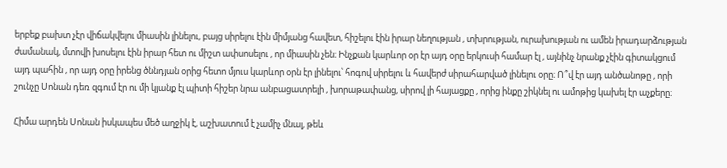երբեք բախտ չէր վիճակվելու միասին լինելու, բայց սիրելու էին միմյանց հավետ, հիշելու էին իրար նեղության , տխրության, ուրախության ու ամեն իրադարձության ժամանակ, մտովի խոսելու էին իրար հետ ու միշտ ափսոսելու , որ միասին չեն։ Ինչքան կարևոր օր էր այդ օրը երկուսի համար էլ , այնինչ նրանք չէին գիտակցում այդ պահին , որ այդ օրը իրենց ծննդյան օրից հետո մյուս կարևոր օրն էր լինելու՝ հոգով սիրելու և հավերժ սիրահարված լինելու օրը։ Ո՞վ էր այդ անծանոթը , որի շունչը Սոնան դեռ զգում էր ու մի կյանք էլ պիտի հիշեր նրա անբացատրելի , խորաթափանց, սիրով լի հայացքը , որից ինքը շիկնել ու ամոթից կախել էր աչքերը։

Հիմա արդեն Սոնան իսկապես մեծ աղջիկ է, աշխատում է չամիչ մնալ, թեև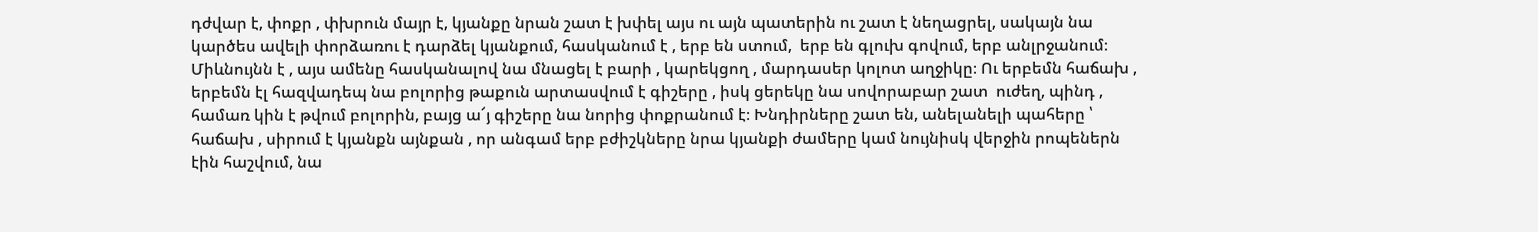դժվար է, փոքր , փխրուն մայր է, կյանքը նրան շատ է խփել այս ու այն պատերին ու շատ է նեղացրել, սակայն նա  կարծես ավելի փորձառու է դարձել կյանքում, հասկանում է , երբ են ստում,  երբ են գլուխ գովում, երբ անլրջանում։ Միևնույնն է , այս ամենը հասկանալով նա մնացել է բարի , կարեկցող , մարդասեր կոլոտ աղջիկը։ Ու երբեմն հաճախ , երբեմն էլ հազվադեպ նա բոլորից թաքուն արտասվում է գիշերը , իսկ ցերեկը նա սովորաբար շատ  ուժեղ, պինդ , համառ կին է թվում բոլորին, բայց ա՜յ գիշերը նա նորից փոքրանում է։ Խնդիրները շատ են, անելանելի պահերը ՝ հաճախ , սիրում է կյանքն այնքան , որ անգամ երբ բժիշկները նրա կյանքի ժամերը կամ նույնիսկ վերջին րոպեներն էին հաշվում, նա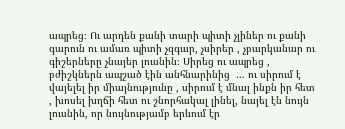ապրեց։ Ու արդեն քանի տարի պիտի չլիներ ու քանի գարուն ու ամառ պիտի չզգար, չսիրեր , չբարկանար ու գիշերները չնայեր լուսնին։ Սիրեց ու ապրեց , բժիշկներն ապշած էին անհնարինից  … ու սիրում է վայելել իր միայնությունը , սիրում է մնալ ինքն իր հետ , խոսել խղճի հետ ու շնորհակալ լինել, նայել էն նույն լուսնին, որ նույնությամբ երևում էր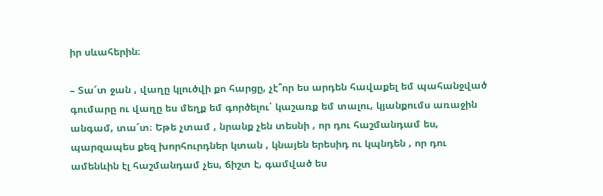իր սևահերին։

– Տա՜տ ջան , վաղը կլուծվի քո հարցը, չէ՞որ ես արդեն հավաքել եմ պահանջված գումարը ու վաղը ես մեղք եմ գործելու՝ կաշառք եմ տալու, կյանքումս առաջին անգամ, տա՜տ։ Եթե չտամ , նրանք չեն տեսնի , որ դու հաշմանդամ ես, պարզապես քեզ խորհուրդներ կտան , կնայեն երեսիդ ու կպնդեն , որ դու ամենևին էլ հաշմանդամ չես, ճիշտ է, գամված ես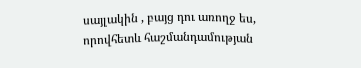սայլակին , բայց դու առողջ ես, որովհետև հաշմանդամության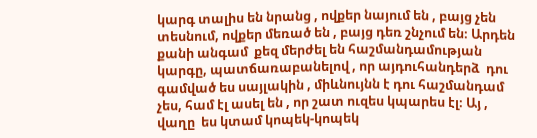կարգ տալիս են նրանց , ովքեր նայում են , բայց չեն տեսնում, ովքեր մեռած են , բայց դեռ շնչում են։ Արդեն քանի անգամ  քեզ մերժել են հաշմանդամության կարգը, պատճառաբանելով , որ այդուհանդերձ  դու գամված ես սայլակին , միևնույնն է դու հաշմանդամ չես, համ էլ ասել են , որ շատ ուզես կպարես էլ։ Այ , վաղը  ես կտամ կոպեկ-կոպեկ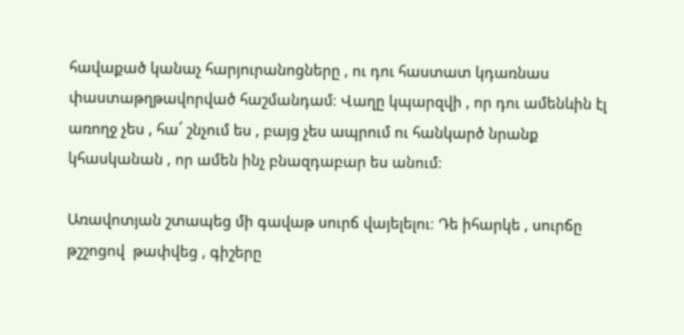հավաքած կանաչ հարյուրանոցները , ու դու հաստատ կդառնաս  փաստաթղթավորված հաշմանդամ։ Վաղը կպարզվի , որ դու ամենևին էլ առողջ չես , հա՜ շնչում ես , բայց չես ապրում ու հանկարծ նրանք կհասկանան , որ ամեն ինչ բնազդաբար ես անում։

Առավոտյան շտապեց մի գավաթ սուրճ վայելելու։ Դե իհարկե , սուրճը թշշոցով  թափվեց , գիշերը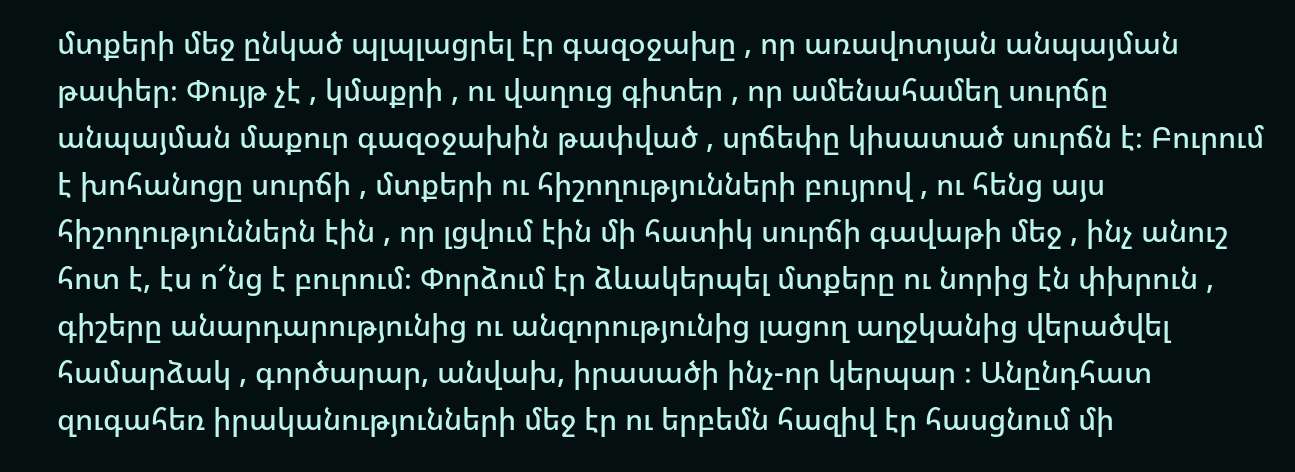մտքերի մեջ ընկած պլպլացրել էր գազօջախը , որ առավոտյան անպայման թափեր։ Փույթ չէ , կմաքրի , ու վաղուց գիտեր , որ ամենահամեղ սուրճը անպայման մաքուր գազօջախին թափված , սրճեփը կիսատած սուրճն է։ Բուրում է խոհանոցը սուրճի , մտքերի ու հիշողությունների բույրով , ու հենց այս հիշողություններն էին , որ լցվում էին մի հատիկ սուրճի գավաթի մեջ , ինչ անուշ հոտ է, էս ո՜նց է բուրում։ Փորձում էր ձևակերպել մտքերը ու նորից էն փխրուն , գիշերը անարդարությունից ու անզորությունից լացող աղջկանից վերածվել համարձակ , գործարար, անվախ, իրասածի ինչ-որ կերպար ։ Անընդհատ զուգահեռ իրականությունների մեջ էր ու երբեմն հազիվ էր հասցնում մի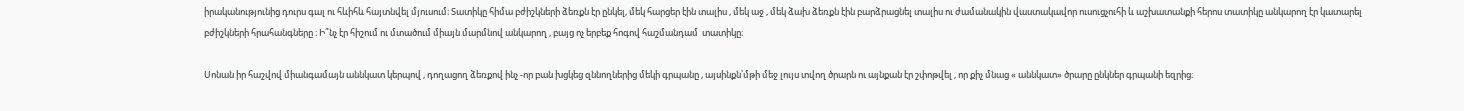իրականությունից դուրս գալ ու հևիհև հայտնվել մյուսում։ Տատիկը հիմա բժիշկների ձեռքն էր ընկել, մեկ հարցեր էին տալիս , մեկ աջ , մեկ ձախ ձեռքն էին բարձրացնել տալիս ու ժամանակին վաստակավոր ուսուցչուհի և աշխատանքի հերոս տատիկը անկարող էր կատարել բժիշկների հրահանգները ։ Ի՞նչ էր հիշում ու մտածում միայն մարմնով անկարող , բայց ոչ երբեք հոգով հաշմանդամ  տատիկը։

Սոնան իր հաշվով միանգամայն աննկատ կերպով , դողացող ձեռքով ինչ -որ բան խցկեց զննողներից մեկի գրպանը , այսինքն՝մթի մեջ լույս տվող ծրարն ու այնքան էր շփոթվել , որ քիչ մնաց « աննկատ» ծրարը ընկներ գրպանի եզրից։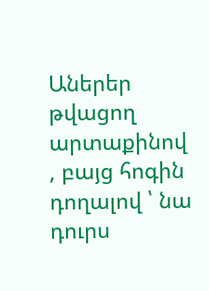Աներեր թվացող արտաքինով , բայց հոգին դողալով ՝ նա դուրս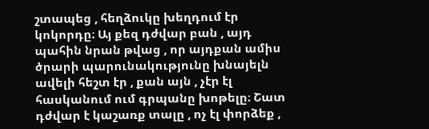շտապեց , հեղձուկը խեղդում էր կոկորդը։ Այ քեզ դժվար բան , այդ պահին նրան թվաց , որ այդքան ամիս ծրարի պարունակությունը խնայելն ավելի հեշտ էր , քան այն , չէր էլ հասկանում ում գրպանը խոթելը։ Շատ դժվար է կաշառք տալը , ոչ էլ փորձեք ,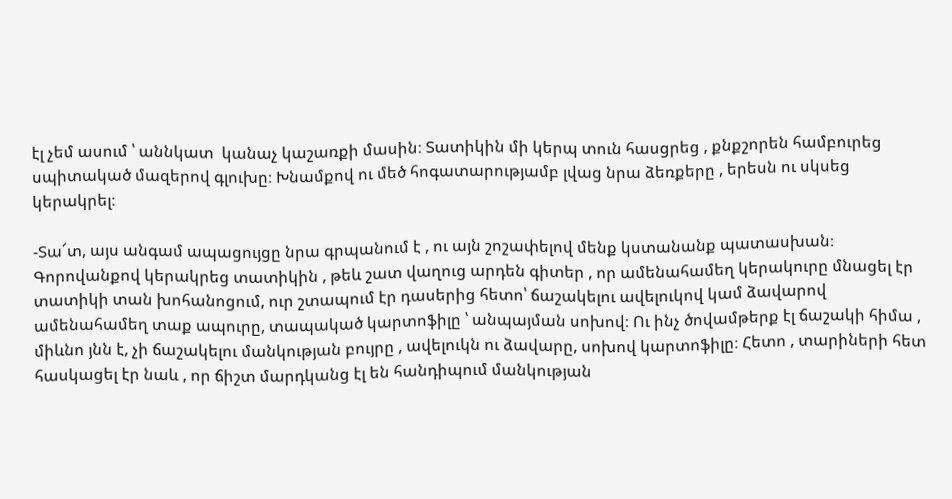էլ չեմ ասում ՝ աննկատ  կանաչ կաշառքի մասին։ Տատիկին մի կերպ տուն հասցրեց , քնքշորեն համբուրեց սպիտակած մազերով գլուխը։ Խնամքով ու մեծ հոգատարությամբ լվաց նրա ձեռքերը , երեսն ու սկսեց կերակրել։

-Տա՜տ, այս անգամ ապացույցը նրա գրպանում է , ու այն շոշափելով մենք կստանանք պատասխան։ Գորովանքով կերակրեց տատիկին , թեև շատ վաղուց արդեն գիտեր , որ ամենահամեղ կերակուրը մնացել էր տատիկի տան խոհանոցում, ուր շտապում էր դասերից հետո՝ ճաշակելու ավելուկով կամ ձավարով ամենահամեղ տաք ապուրը, տապակած կարտոֆիլը ՝ անպայման սոխով։ Ու ինչ ծովամթերք էլ ճաշակի հիմա , միևնո յնն է, չի ճաշակելու մանկության բույրը , ավելուկն ու ձավարը, սոխով կարտոֆիլը։ Հետո , տարիների հետ հասկացել էր նաև , որ ճիշտ մարդկանց էլ են հանդիպում մանկության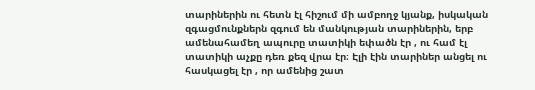տարիներին ու հետն էլ հիշում մի ամբողջ կյանք, իսկական զգացմունքներն զգում են մանկության տարիներին, երբ ամենահամեղ ապուրը տատիկի եփածն էր , ու համ էլ տատիկի աչքը դեռ քեզ վրա էր։ Էլի էին տարիներ անցել ու հասկացել էր , որ ամենից շատ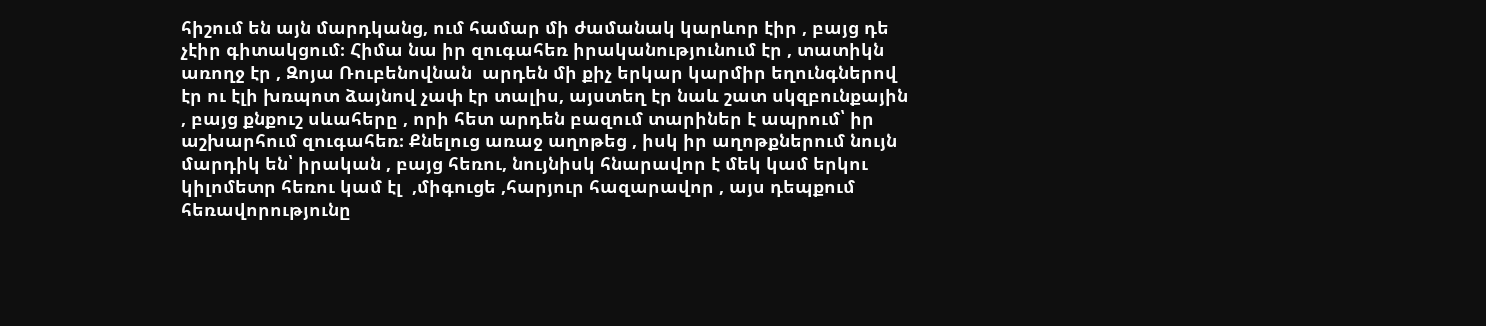հիշում են այն մարդկանց, ում համար մի ժամանակ կարևոր էիր , բայց դե չէիր գիտակցում։ Հիմա նա իր զուգահեռ իրականությունում էր , տատիկն առողջ էր , Զոյա Ռուբենովնան  արդեն մի քիչ երկար կարմիր եղունգներով էր ու էլի խռպոտ ձայնով չափ էր տալիս, այստեղ էր նաև շատ սկզբունքային , բայց քնքուշ սևահերը , որի հետ արդեն բազում տարիներ է ապրում՝ իր աշխարհում զուգահեռ։ Քնելուց առաջ աղոթեց , իսկ իր աղոթքներում նույն մարդիկ են՝ իրական , բայց հեռու, նույնիսկ հնարավոր է մեկ կամ երկու կիլոմետր հեռու կամ էլ  ,միգուցե ,հարյուր հազարավոր , այս դեպքում հեռավորությունը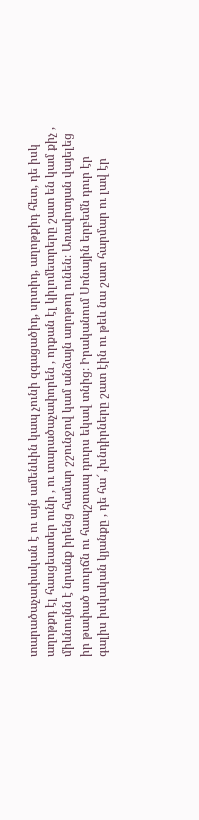տարածաչափական է ու այն ամենևին կապ չունի զգացածիդ, սրտիդ, աղոթքիդ հետ, դե իսկ աղոթքդ էլ հասցեատեր ունի , ու տարածաչափորեն , որքան էլ կիլոմետրերը շատ են կամ քիչ , միևնույնն է նրանք իրենց համար շշունջով կամ անձայն աղոթող ունեն։ Առավոտյան վայելեց իր թափած սուրճն ու հապշտապ դուրս եկավ տնից։ Իրականում Սոնային երբեմն դուր էր գալիս իսկական կյանքը , դե հա՜ ,խնդիրները շատ էին ու թեև նա շատ հարմար ու լավ էր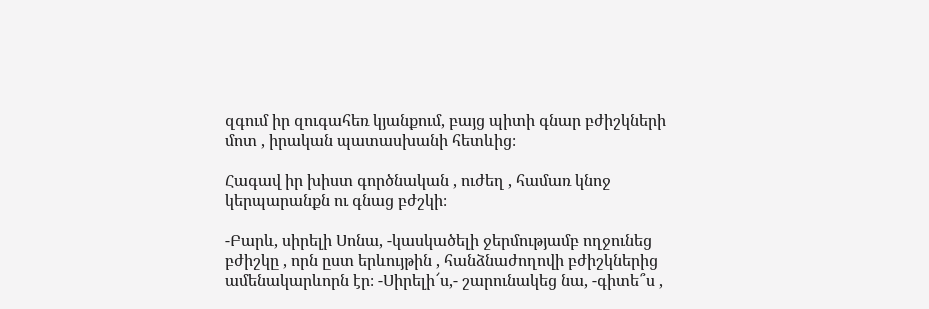զգում իր զուգահեռ կյանքում, բայց պիտի գնար բժիշկների մոտ , իրական պատասխանի հետևից։

Հագավ իր խիստ գործնական , ուժեղ , համառ կնոջ կերպարանքն ու գնաց բժշկի։

-Բարև, սիրելի Սոնա, -կասկածելի ջերմությամբ ողջունեց բժիշկը , որն ըստ երևույթին , հանձնաժողովի բժիշկներից ամենակարևորն էր։ -Սիրելի՜ս,- շարունակեց նա, -գիտե՞ս ,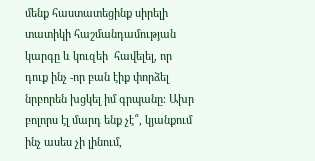մենք հաստատեցինք սիրելի տատիկի հաշմանդամության կարգը և կուզեի  հավելել, որ դուք ինչ -որ բան էիք փորձել  նրբորեն խցկել իմ գրպանը։ Ախր բոլորս էլ մարդ ենք չէ՞, կյանքում ինչ ասես չի լինում,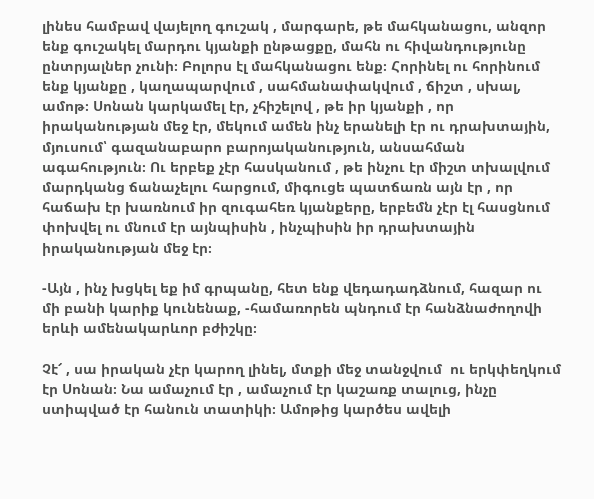լինես համբավ վայելող գուշակ , մարգարե, թե մահկանացու, անզոր ենք գուշակել մարդու կյանքի ընթացքը, մահն ու հիվանդությունը ընտրյալներ չունի։ Բոլորս էլ մահկանացու ենք։ Հորինել ու հորինում ենք կյանքը , կաղապարվում , սահմանափակվում , ճիշտ , սխալ, ամոթ։ Սոնան կարկամել էր, չհիշելով , թե իր կյանքի , որ իրականության մեջ էր, մեկում ամեն ինչ երանելի էր ու դրախտային, մյուսում՝ գազանաբարո բարոյականություն, անսահման ագահություն։ Ու երբեք չէր հասկանում , թե ինչու էր միշտ տխալվում մարդկանց ճանաչելու հարցում, միգուցե պատճառն այն էր , որ հաճախ էր խառնում իր զուգահեռ կյանքերը, երբեմն չէր էլ հասցնում փոխվել ու մնում էր այնպիսին , ինչպիսին իր դրախտային իրականության մեջ էր։

-Այն , ինչ խցկել եք իմ գրպանը, հետ ենք վեդադադձնում, հազար ու մի բանի կարիք կունենաք, -համառորեն պնդում էր հանձնաժողովի երևի ամենակարևոր բժիշկը։

Չէ՜ , սա իրական չէր կարող լինել, մտքի մեջ տանջվում  ու երկփեղկում էր Սոնան։ Նա ամաչում էր , ամաչում էր կաշառք տալուց, ինչը ստիպված էր հանուն տատիկի։ Ամոթից կարծես ավելի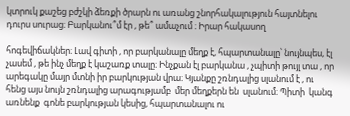կտրուկ քաշեց բժշկի ձեռքի ծրարն ու առանց շնորհակալություն հայտնելու դուրս սուրաց։ Բարկանու՞մ էր , թե՞ ամաչում ։ Իրար հակասող

հոգեվիճակներ։ Լավ գիտի , որ բարկանալը մեղք է, հպարտանալը՝ նույնպես, էլ չասեմ , թե ինչ մեղք է կաշառք տալը։ Ինչքան էլ բարկանա , չպիտի թույլ տա , որ արեգակը մայր մտնի իր բարկության վրա։ Կյանքը շռնդալից սլանում է , ու հենց այս նույն շռնդալից արագությամբ  մեր մեղքերն են  սլանում։ Պիտի  կանգ առնենք  գոնե բարկության կեսից, հպարտանալու ու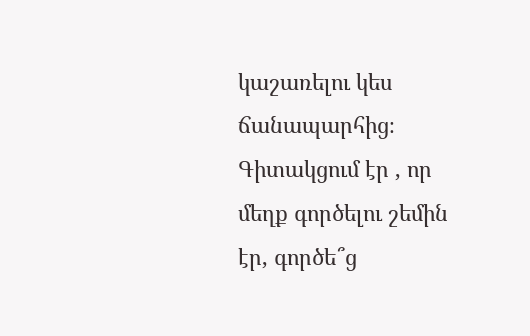կաշառելու կես ճանապարհից։ Գիտակցում էր , որ մեղք գործելու շեմին  էր, գործե՞ց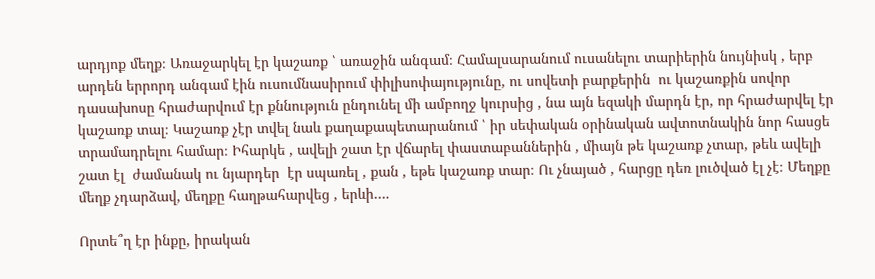արդյոք մեղք։ Առաջարկել էր կաշառք ՝ առաջին անգամ։ Համալսարանում ուսանելու տարիերին նույնիսկ , երբ արդեն երրորդ անգամ էին ուսումնասիրում փիլիսոփայությունը, ու սովետի բարքերին  ու կաշառքին սովոր դասախոսը հրաժարվում էր քննություն ընդունել մի ամբողջ կուրսից , նա այն եզակի մարդն էր, որ հրաժարվել էր  կաշառք տալ։ Կաշառք չէր տվել նաև քաղաքապետարանում ՝ իր սեփական օրինական ավտոտնակին նոր հասցե տրամադրելու համար։ Իհարկե , ավելի շատ էր վճարել փաստաբաններին , միայն թե կաշառք չտար, թեև ավելի շատ էլ  ժամանակ ու նյարդեր  էր սպառել , քան , եթե կաշառք տար։ Ու չնայած , հարցը դեռ լուծված էլ չէ։ Մեղքը մեղք չդարձավ, մեղքը հաղթահարվեց , երևի….

Որտե՞ղ էր ինքը, իրական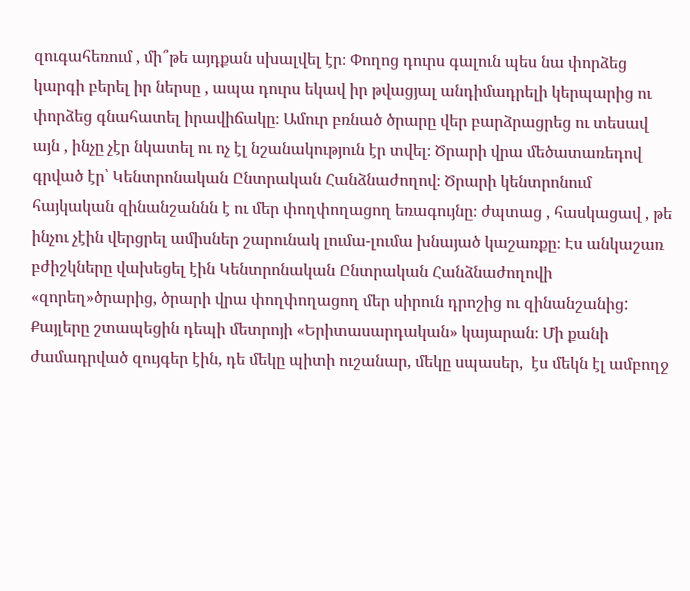զուգահեռում , մի՞թե այդքան սխալվել էր։ Փողոց դուրս գալուն պես նա փորձեց  կարգի բերել իր ներսը , ապա դուրս եկավ իր թվացյալ անդիմադրելի կերպարից ու փորձեց գնահատել իրավիճակը։ Ամուր բռնած ծրարը վեր բարձրացրեց ու տեսավ այն , ինչը չէր նկատել ու ոչ էլ նշանակություն էր տվել։ Ծրարի վրա մեծատառեդով գրված էր՝ Կենտրոնական Ընտրական Հանձնաժողով։ Ծրարի կենտրոնում  հայկական զինանշաննն է ու մեր փողփողացող եռագույնը։ ժպտաց , հասկացավ , թե ինչու չէին վերցրել ամիսներ շարունակ լումա-լումա խնայած կաշառքը։ Էս անկաշառ բժիշկները վախեցել էին Կենտրոնական Ընտրական Հանձնաժողովի «զորեղ»ծրարից, ծրարի վրա փողփողացող մեր սիրուն դրոշից ու զինանշանից: Քայլերը շտապեցին դեպի մետրոյի «Երիտասարդական» կայարան։ Մի քանի ժամադրված զույգեր էին, դե մեկը պիտի ուշանար, մեկը սպասեր,  էս մեկն էլ ամբողջ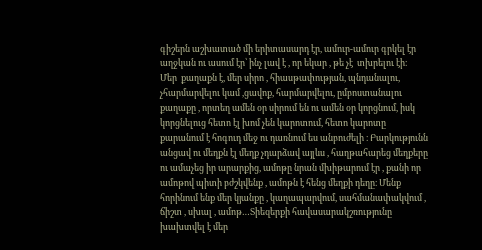գիշերն աշխատած մի երիտասարդ էր, ամուր-ամուր գրկել էր աղջկան ու ասում էր՝ ինչ լավ է , որ եկար , թե չէ  տխրելու էի։           Մեր  քաղաքն է, մեր սիրո , հիասթափության, պնդանալու, չհարմարվելու կամ ,ցավոք, հարմարվելու, ըմբոստանալու քաղաքը , որտեղ ամեն օր սիրում են ու ամեն օր կորցնում, իսկ կորցնելուց հետո էլ խոմ չեն կարոտում, հետո կարոտը քարանում է հոգուդ մեջ ու դառնում ես անբուժելի ։ Բարկությունն անցավ ու մեղքն էլ մեղք չդարձավ այլևս , հաղթահարեց մեղքերը ու ամաչեց իր արարքից, ամոթը նրան մխիթարում էր , քանի որ ամոթով պիտի բժշկվենք , ամոթն է հենց մեղքի դեղը։ Մենք հորինում ենք մեր կյանքը , կաղապարվում, սահմանափակվում , ճիշտ , սխալ , ամոթ…Տիեզերքի հավասարակշռությունը խախտվել է մեր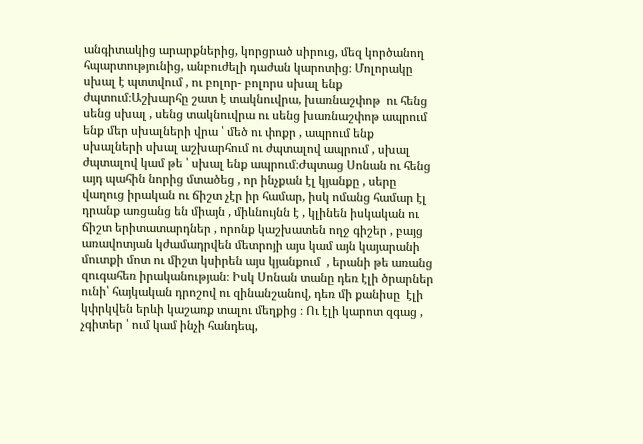անգիտակից արարքներից, կորցրած սիրուց, մեզ կործանող հպարտությունից, անբուժելի դաժան կարոտից։ Մոլորակը սխալ է պտտվում , ու բոլոր- բոլորս սխալ ենք ժպտում։Աշխարհը շատ է տակնուվրա, խառնաշփոթ  ու հենց սենց սխալ , սենց տակնուվրա ու սենց խառնաշփոթ ապրում ենք մեր սխալների վրա ՝ մեծ ու փոքր , ապրում ենք սխալների սխալ աշխարհում ու ժպտալով ապրում , սխալ ժպտալով կամ թե ՝ սխալ ենք ապրում։Ժպտաց Սոնան ու հենց այդ պահին նորից մտածեց , որ ինչքան էլ կյանքը , սերը վաղուց իրական ու ճիշտ չէր իր համար, իսկ ոմանց համար էլ դրանք առցանց են միայն , միևնույնն է , կլինեն իսկական ու ճիշտ երիտատարդներ , որոնք կաշխատեն ողջ գիշեր , բայց առավոտյան կժամադրվեն մետրոյի այս կամ այն կայարանի մուտքի մոտ ու միշտ կսիրեն այս կյանքում  , երանի թե առանց զուգահեռ իրականության։ Իսկ Սոնան տանը դեռ էլի ծրարներ ունի՝ հայկական դրոշով ու զինանշանով, դեռ մի քանիսը  էլի կփրկվեն երևի կաշառք տալու մեղքից ։ Ու էլի կարոտ զգաց , չգիտեր ՝ ում կամ ինչի հանդեպ,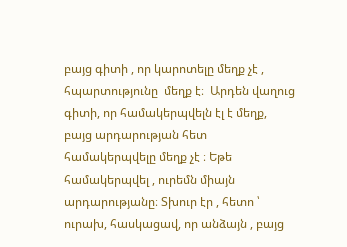բայց գիտի , որ կարոտելը մեղք չէ , հպարտությունը  մեղք է։  Արդեն վաղուց գիտի, որ համակերպվելն էլ է մեղք, բայց արդարության հետ համակերպվելը մեղք չէ ։ Եթե համակերպվել , ուրեմն միայն արդարությանը։ Տխուր էր , հետո ՝ ուրախ, հասկացավ, որ անձայն , բայց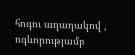հոգու աղաղակով , ոգևորությամբ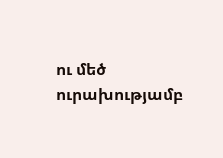ու մեծ ուրախությամբ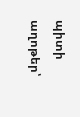պիտի աղոթեր՝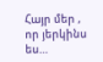Հայր մեր , որ յերկինս ես…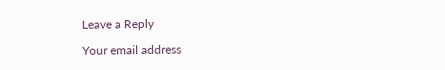Leave a Reply

Your email address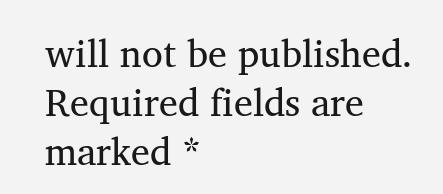will not be published. Required fields are marked *